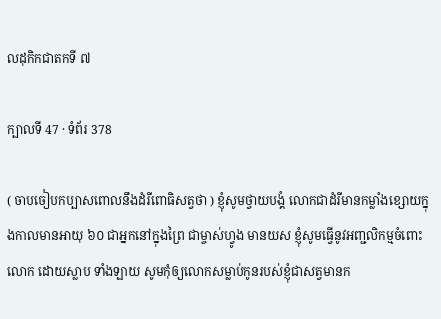លដុកិកជាតកទី ៧

ក្បាលទី 47 · ទំព័រ 378

( ចាបចៀបកប្បាសពោលនឹងដំរីពោធិសត្វថា ) ខ្ញុំសូមថ្វាយបង្គំ លោកជាដំរីមានកម្លាំងខ្សោយក្នុងកាលមានអាយុ ៦០ ជាអ្នកនៅក្នុងព្រៃ ជាម្ចាស់ហ្វូង មានយស ខ្ញុំសូមធ្វើនូវអញ្ជលិកម្មចំពោះលោក ដោយស្លាប ទាំងឡាយ សូមកុំឲ្យលោកសម្លាប់កូនរបស់ខ្ញុំជាសត្វមានក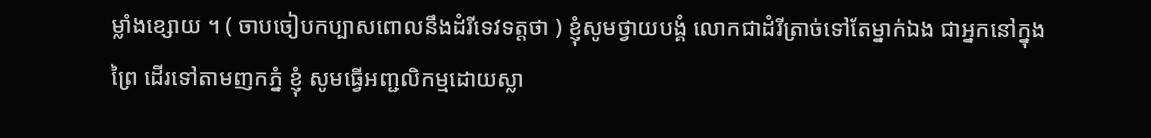ម្លាំងខ្សោយ ។ ( ចាបចៀបកប្បាសពោលនឹងដំរីទេវទត្តថា ) ខ្ញុំសូមថ្វាយបង្គំ លោកជាដំរីត្រាច់ទៅតែម្នាក់ឯង ជាអ្នកនៅក្នុងព្រៃ ដើរទៅតាមញកភ្នំ ខ្ញុំ សូមធ្វើអញ្ជលិកម្មដោយស្លា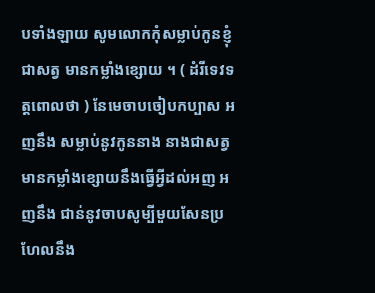បទាំងឡាយ សូមលោកកុំសម្លាប់កូនខ្ញុំ ជាសត្វ មានកម្លាំងខ្សោយ ។ ( ដំរីទេវទត្តពោលថា ) នែមេចាបចៀបកប្បាស អញនឹង សម្លាប់នូវកូននាង នាងជាសត្វមានកម្លាំងខ្សោយនឹងធ្វើអ្វីដល់អញ អញនឹង ជាន់នូវចាបសូម្បីមួយសែនប្រហែលនឹង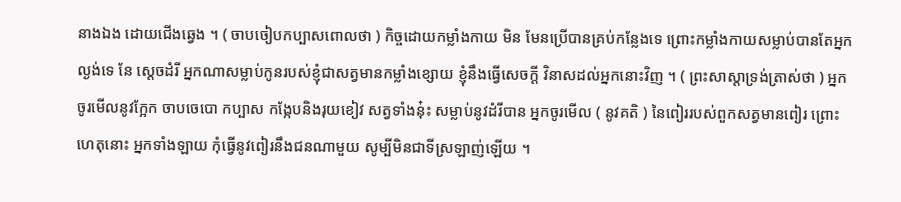នាងឯង ដោយជើងឆ្វេង ។ ( ចាបចៀបកប្បាសពោលថា ) កិច្ចដោយកម្លាំងកាយ មិន មែនប្រើបានគ្រប់កន្លែងទេ ព្រោះកម្លាំងកាយសម្លាប់បានតែអ្នកល្ងង់ទេ នែ ស្តេចដំរី អ្នកណាសម្លាប់កូនរបស់ខ្ញុំជាសត្វមានកម្លាំងខ្សោយ ខ្ញុំនឹងធ្វើសេចក្តី វិនាសដល់អ្នកនោះវិញ ។ ( ព្រះសាស្តាទ្រង់ត្រាស់ថា ) អ្នកចូរមើលនូវក្អែក ចាបចេបោ កប្បាស កង្កែបនិងរុយខៀវ សត្វទាំងនុ៎ះ សម្លាប់នូវដំរីបាន អ្នកចូរមើល ( នូវគតិ ) នៃពៀររបស់ពួកសត្វមានពៀរ ព្រោះហេតុនោះ អ្នកទាំងឡាយ កុំធ្វើនូវពៀរនឹងជនណាមួយ សូម្បីមិនជាទីស្រឡាញ់ឡើយ ។